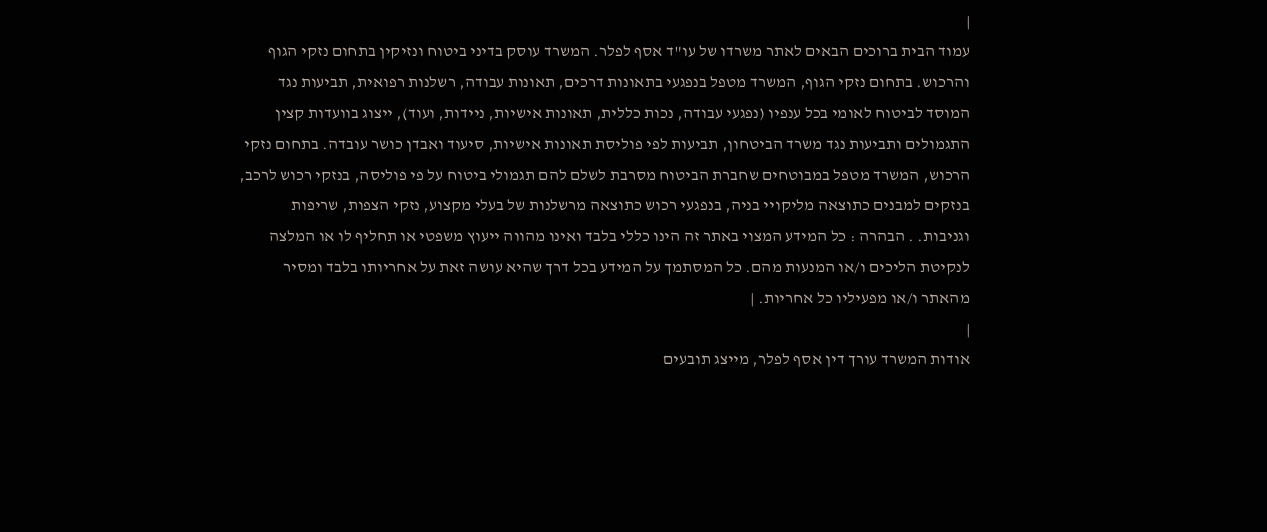|
עמוד הבית ברוכים הבאים לאתר משרדו של עו"ד אסף לפלר. המשרד עוסק בדיני ביטוח ונזיקין בתחום נזקי הגוף והרכוש. בתחום נזקי הגוף, המשרד מטפל בנפגעי בתאונות דרכים, תאונות עבודה, רשלנות רפואית, תביעות נגד המוסד לביטוח לאומי בכל ענפיו (נפגעי עבודה, נכות כללית, תאונות אישיות, ניידות, ועוד), ייצוג בוועדות קצין התגמולים ותביעות נגד משרד הביטחון, תביעות לפי פוליסת תאונות אישיות, סיעוד ואבדן כושר עובדה. בתחום נזקי הרכוש, המשרד מטפל במבוטחים שחברת הביטוח מסרבת לשלם להם תגמולי ביטוח על פי פוליסה, בנזקי רכוש לרכב, בנזקים למבנים כתוצאה מליקויי בניה, בנפגעי רכוש כתוצאה מרשלנות של בעלי מקצוע, נזקי הצפות, שריפות וגניבות. . הבהרה : כל המידע המצוי באתר זה הינו כללי בלבד ואינו מהווה ייעוץ משפטי או תחליף לו או המלצה לנקיטת הליכים ו/או המנעות מהם. כל המסתמך על המידע בכל דרך שהיא עושה זאת על אחריותו בלבד ומסיר מהאתר ו/או מפעיליו כל אחריות. |
|
אודות המשרד עורך דין אסף לפלר, מייצג תובעים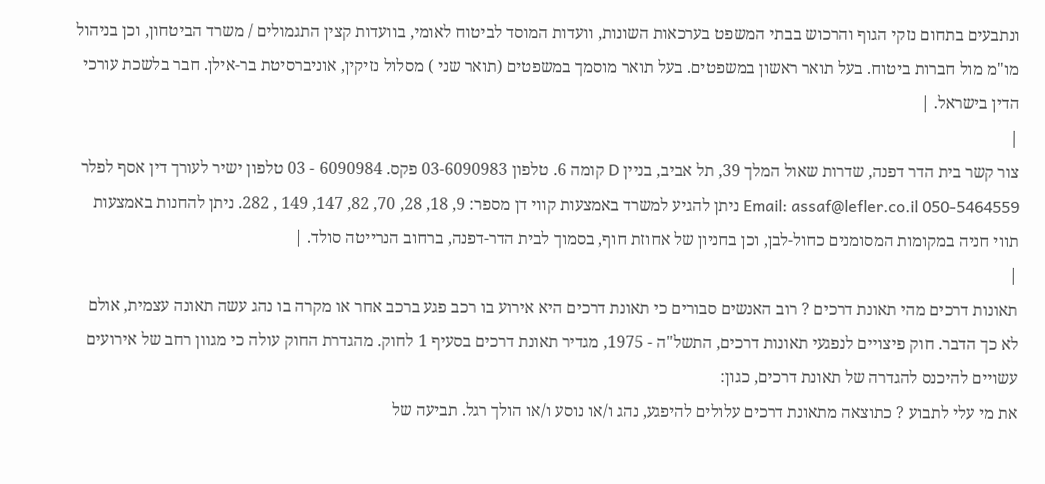ונתבעים בתחום נזקי הגוף והרכוש בבתי המשפט בערכאות השונות, וועדות המוסד לביטוח לאומי, בוועדות קצין התגמולים / משרד הביטחון, וכן בניהול מו"מ מול חברות ביטוח. בעל תואר ראשון במשפטים. בעל תואר מוסמך במשפטים (תואר שני ) מסלול נזיקין, אוניברסיטת בר-אילן. חבר בלשכת עורכי הדין בישראל. |
|
צור קשר בית הדר דפנה, שדרות שאול המלך 39, תל אביב, בניין D קומה 6. טלפון 03-6090983 פקס. 6090984 - 03 טלפון ישיר לעורך דין אסף לפלר 050-5464559 Email: assaf@lefler.co.il ניתן להגיע למשרד באמצעות קווי דן מספר: 9, 18, 28, 70, 82, 147, 149 , 282. ניתן להחנות באמצעות תווי חניה במקומות המסומנים כחול-לבן, וכן בחניון של אחוזת חוף, בסמוך לבית הדר-דפנה, ברחוב הנרייטה סולד. |
|
תאונות דרכים מהי תאונת דרכים ? רוב האנשים סבורים כי תאונת דרכים היא אירוע בו רכב פגע ברכב אחר או מקרה בו נהג עשה תאונה עצמית, אולם לא כך הדבר. חוק פיצויים לנפגעי תאונות דרכים, התשל"ה - 1975, מגדיר תאונת דרכים בסעיף 1 לחוק. מהגדרת החוק עולה כי מגוון רחב של אירועים עשויים להיכנס להגדרה של תאונת דרכים, כגון:
את מי עלי לתבוע ? כתוצאה מתאונת דרכים עלולים להיפגע, נהג ו/או נוסע ו/או הולך רגל. תביעה של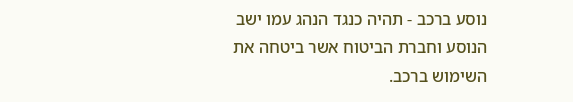נוסע ברכב - תהיה כנגד הנהג עמו ישב הנוסע וחברת הביטוח אשר ביטחה את השימוש ברכב.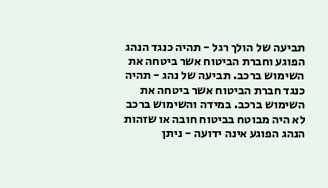תביעה של הולך רגל - תהיה כנגד הנהג הפוגע וחברת הביטוח אשר ביטחה את השימוש ברכב. תביעה של נהג - תהיה כנגד חברת הביטוח אשר ביטחה את השימוש ברכב. במידה והשימוש ברכב לא היה מבוטח בביטוח חובה או שזהות הנהג הפוגע אינה ידועה - ניתן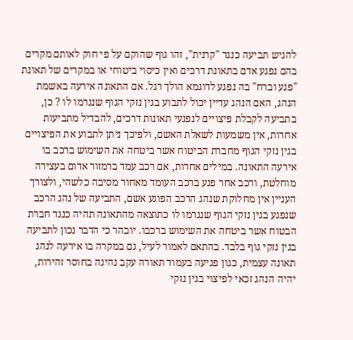להגיש תביעה כנגד "קרנית", זהו גוף שהוקם על פי חוק לאותם מקרים בהם נפגע אדם בתאונת דרכים ואין כיסוי ביטוחי או במקרים של תאונת "פגע וברח" בה נפגע לדוגמא הולך רגל. אם התאונה אירעה באשמת הנהג, האם הנהג עדיין יכול לתבוע בגין נזקי הגוף שנגרמו לו ? כן, בתביעה לקבלת פיצויים לנפגעי תאונות דרכים, להבדיל מתביעות אחרות, אין משמעות לשאלת האשם, ולפיכך ניתן לתבוע את הפיצויים בגין נזקי הגוף מחברת הביטוח אשר ביטחה את השימוש ברכב בו אירעה התאונה. במילים אחרות, אם רכב עמד ברמזור אדום בעצירה מוחלטת, ורכב אחר פגע ברכב העומד מאחור מסיבה כלשהי, ולצורך העניין אין מחלוקת שנהג הרכב הפוגע אשם, התביעה של נהג הרכב שנפגע בגין נזקי הגוף שנגרמו לו כתוצאה מהתאונה תהיה כנגד חברת הבטוח אשר ביטחה את השימוש ברכבו. יובהר כי הדבר נכון לתביעה בגין נזקי גוף בלבד. בהתאם לאמור לעיל, גם במקרה בו אירעה לנהג תאונה עצמית, כגון פגיעה בעמוד תאורה עקב נהיגה בחוסר זהירות, יהיה הנהג זכאי לפיצוי בגין נזקי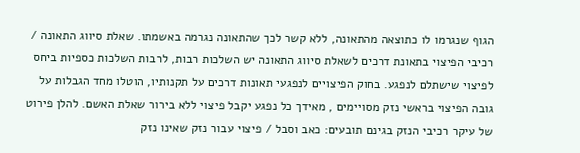הגוף שנגרמו לו כתוצאה מהתאונה, ללא קשר לכך שהתאונה נגרמה באשמתו. שאלת סיווג התאונה / רכיבי הפיצוי בתאונת דרכים לשאלת סיווג התאונה יש השלכות רבות, לרבות השלכות כספיות ביחס לפיצוי שישתלם לנפגע. בחוק הפיצויים לנפגעי תאונות דרכים על תקנותיו, הוטלו מחד הגבלות על גובה הפיצוי בראשי נזק מסויימים , מאידך כל נפגע יקבל פיצוי ללא בירור שאלת האשם. להלן פירוט של עיקר רכיבי הנזק בגינם תובעים: כאב וסבל / פיצוי עבור נזק שאינו נזק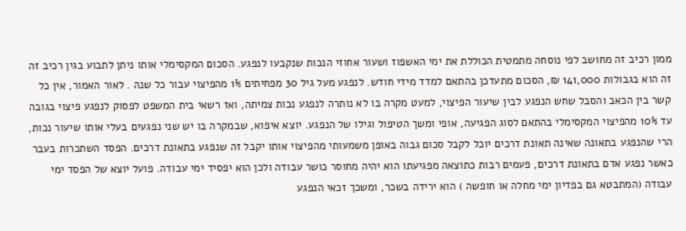ממון רכיב זה מחושב לפי נוסחה מתמטית הכוללת את ימי האשפוז ושעור אחוזי הנכות שנקבעו לנפגע. הסכום המקסימלי אותו ניתן לתבוע בגין רכיב זה זה הוא בגבולות 141,000 ₪, הסכום מתעדכן בהתאם למדד מידי חודש. לנפגע מעל גיל 30 מפחיתים 1% מהפיצוי עבור כל שנה . לאור האמור, אין כל קשר בין הכאב והסבל שחש הנפגע לבין שיעור הפיצוי, למעט מקרה בו לא נותרה לנפגע נכות צמיתה, ואז רשאי בית המשפט לפסוק לנפגע פיצוי בגובה עד 10% מהפיצוי המקסימלי בהתאם לסוג הפגיעה, אופי ומשך הטיפול וגילו של הנפגע. יוצא איפוא, שבמקרה בו יש שני נפגעים בעלי אותו שיעור נכות, הרי שהנפגע בתאונה שאינה תאונת דרכים יוכל לקבל סכום גבוה באופן משמעותי מהפיצוי אותו יקבל זה שנפגע בתאונת דרכים. הפסד השתכרות בעבר כאשר נפגע אדם בתאונת דרכים, פעמים רבות כתוצאה מפגיעתו הוא יהיה מחוסר כושר עבודה ולכן הוא יפסיד ימי עבודה. פועל יוצא של הפסד ימי עבודה (המתבטא גם בפדיון ימי מחלה או חופשה ) הוא ירידה בשכר, ומשכך זכאי הנפגע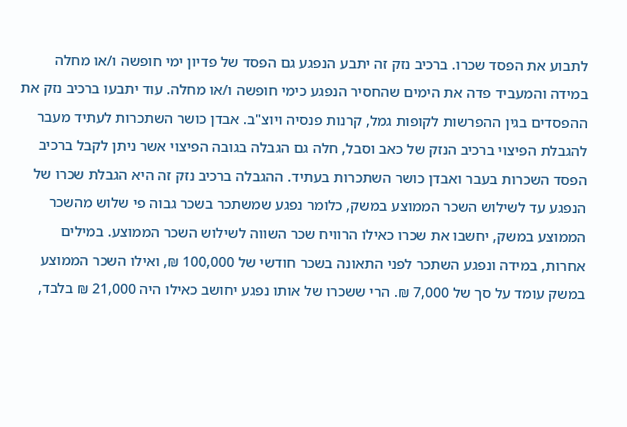לתבוע את הפסד שכרו. ברכיב נזק זה יתבע הנפגע גם הפסד של פדיון ימי חופשה ו/או מחלה במידה והמעביד פדה את הימים שהחסיר הנפגע כימי חופשה ו/או מחלה. עוד יתבעו ברכיב נזק את ההפסדים בגין ההפרשות לקופות גמל, קרנות פנסיה ויוצ"ב. אבדן כושר השתכרות לעתיד מעבר להגבלת הפיצוי ברכיב הנזק של כאב וסבל, חלה גם הגבלה בגובה הפיצוי אשר ניתן לקבל ברכיב הפסד השכרות בעבר ואבדן כושר השתכרות בעתיד. ההגבלה ברכיב נזק זה היא הגבלת שכרו של הנפגע עד לשילוש השכר הממוצע במשק, כלומר נפגע שמשתכר בשכר גבוה פי שלוש מהשכר הממוצע במשק, יחשבו את שכרו כאילו הרוויח שכר השווה לשילוש השכר הממוצע. במילים אחרות, במידה ונפגע השתכר לפני התאונה בשכר חודשי של 100,000 ₪, ואילו השכר הממוצע במשק עומד על סך של 7,000 ₪. הרי ששכרו של אותו נפגע יחושב כאילו היה 21,000 ₪ בלבד,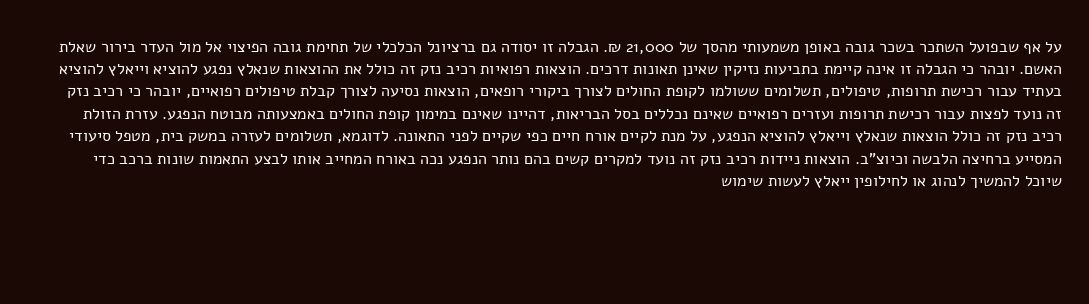על אף שבפועל השתכר בשכר גובה באופן משמעותי מהסך של 21,000 ₪. הגבלה זו יסודה גם ברציונל הכלכלי של תחימת גובה הפיצוי אל מול העדר בירור שאלת האשם. יובהר כי הגבלה זו אינה קיימת בתביעות נזיקין שאינן תאונות דרכים. הוצאות רפואיות רכיב נזק זה כולל את ההוצאות שנאלץ נפגע להוציא וייאלץ להוציא בעתיד עבור רכישת תרופות, טיפולים, תשלומים ששולמו לקופת החולים לצורך ביקורי רופאים, הוצאות נסיעה לצורך קבלת טיפולים רפואיים, יובהר כי רכיב נזק זה נועד לפצות עבור רכישת תרופות ועזרים רפואיים שאינם נכללים בסל הבריאות, דהיינו שאינם במימון קופת החולים באמצעותה מבוטח הנפגע. עזרת הזולת רכיב נזק זה כולל הוצאות שנאלץ וייאלץ להוציא הנפגע, על מנת לקיים אורח חיים כפי שקיים לפני התאונה. לדוגמא, תשלומים לעזרה במשק בית, מטפל סיעודי המסייע ברחיצה הלבשה וכיוצ"ב. הוצאות ניידות רכיב נזק זה נועד למקרים קשים בהם נותר הנפגע נכה באורח המחייב אותו לבצע התאמות שונות ברכב כדי שיוכל להמשיך לנהוג או לחילופין ייאלץ לעשות שימוש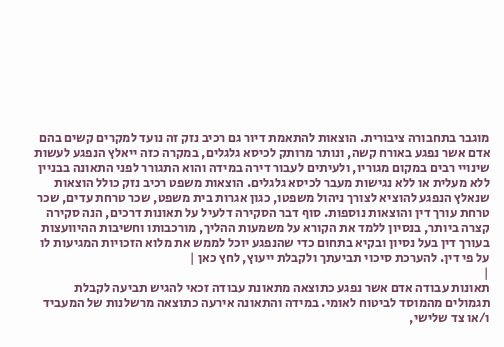מוגבר בתחבורה ציבורית. הוצאות להתאמת דיור גם רכיב נזק זה נועד למקרים קשים בהם אדם אשר נפגע באורח קשה, ונותר מרותק לכיסא גלגלים, במקרה כזה ייאלץ הנפגע לעשות שינויי רבים במקום מגוריו, ולעיתים לעבור דירה במידה והוא התגורר לפני התאונה בבניין ללא מעלית או ללא נגישות מעבר לכיסא גלגלים. הוצאות משפט רכיב נזק כולל הוצאות שנאלץ הנפגע להוציא לצורך ניהול משפטו, כגון אגרות בית משפט, שכר טרחת עדים, שכר טרחת עורך דין והוצאות נוספות. סוף דבר הסקירה דלעיל על תאונות דרכים, הנה סקירה קצרה ביותר, בנסיון ללמד את הקורא על משמעות ההליך, מורכבותו וחשיבות ההיוועצות בעורך דין בעל נסיון ובקיא בתחום כדי שהנפגע יוכל לממש את מלוא הזכויות המגיעות לו על פי דין. להערכת סיכוי תביעתך ולקבלת ייעוץ, לחץ כאן |
|
תאונות עבודה אדם אשר נפגע כתוצאה מתאונת עבודה זכאי להגיש תביעה לקבלת תגמולים מהמוסד לביטוח לאומי. במידה והתאונה אירעה כתוצאה מרשלנות של המעביד ו/או צד שלישי,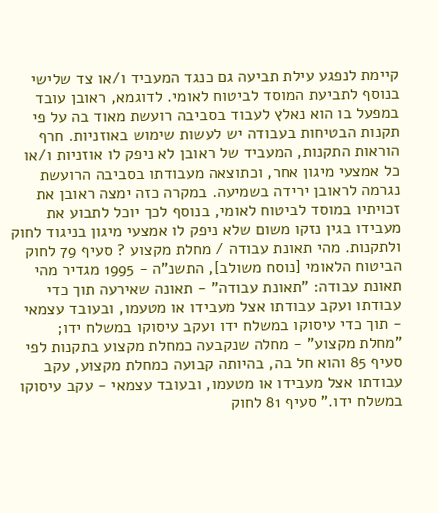קיימת לנפגע עילת תביעה גם כנגד המעביד ו/או צד שלישי בנוסף לתביעת המוסד לביטוח לאומי. לדוגמא, ראובן עובד במפעל בו הוא נאלץ לעבוד בסביבה רועשת מאוד בה על פי תקנות הבטיחות בעבודה יש לעשות שימוש באוזניות. חרף הוראות התקנות, המעביד של ראובן לא ניפק לו אוזניות ו/או כל אמצעי מיגון אחר, וכתוצאה מעבודתו בסביבה הרועשת נגרמה לראובן ירידה בשמיעה. במקרה כזה ימצה ראובן את זכויתיו במוסד לביטוח לאומי, בנוסף לכך יוכל לתבוע את מעבידו בגין נזקו משום שלא ניפק לו אמצעי מיגון בניגוד לחוק ולתקנות. מהי תאונת עבודה / מחלת מקצוע ? סעיף 79 לחוק הביטוח הלאומי [נוסח משולב], התשנ"ה - 1995 מגדיר מהי תאונת עבודה: "תאונת עבודה" - תאונה שאירעה תוך כדי עבודתו ועקב עבודתו אצל מעבידו או מטעמו, ובעובד עצמאי - תוך כדי עיסוקו במשלח ידו ועקב עיסוקו במשלח ידו; "מחלת מקצוע" - מחלה שנקבעה כמחלת מקצוע בתקנות לפי סעיף 85 והוא חל בה, בהיותה קבועה כמחלת מקצוע, עקב עבודתו אצל מעבידו או מטעמו, ובעובד עצמאי - עקב עיסוקו במשלח ידו." סעיף 81 לחוק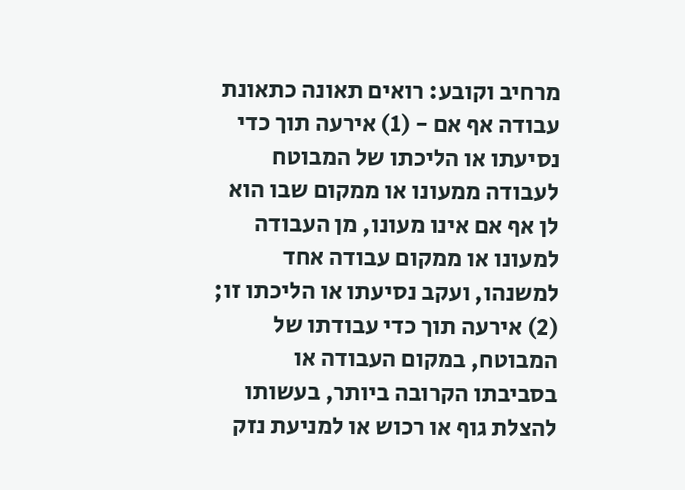מרחיב וקובע: רואים תאונה כתאונת עבודה אף אם - (1) אירעה תוך כדי נסיעתו או הליכתו של המבוטח לעבודה ממעונו או ממקום שבו הוא לן אף אם אינו מעונו, מן העבודה למעונו או ממקום עבודה אחד למשנהו, ועקב נסיעתו או הליכתו זו; (2) אירעה תוך כדי עבודתו של המבוטח, במקום העבודה או בסביבתו הקרובה ביותר, בעשותו להצלת גוף או רכוש או למניעת נזק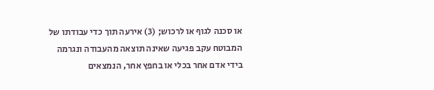או סכנה לגוף או לרכוש; (3) אירעה תוך כדי עבודתו של המבוטח עקב פגיעה שאינה תוצאה מהעבודה ונגרמה בידי אדם אחר בכלי או בחפץ אחר, הנמצאים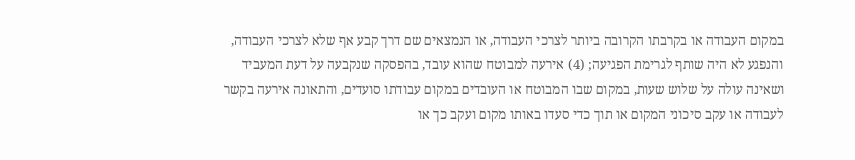במקום העבודה או בקרבתו הקרובה ביותר לצרכי העבודה, או הנמצאים שם דרך קבע אף שלא לצרכי העבודה, והנפגע לא היה שותף לגרימת הפגיעה; (4) אירעה למבוטח שהוא עובד, בהפסקה שנקבעה על דעת המעביד ושאינה עולה על שלוש שעות, במקום שבו המבוטח או העובדים במקום עבודתו סועדים, והתאונה אירעה בקשר לעבודה או עקב סיכוני המקום או תוך כדי סעדו באותו מקום ועקב כך או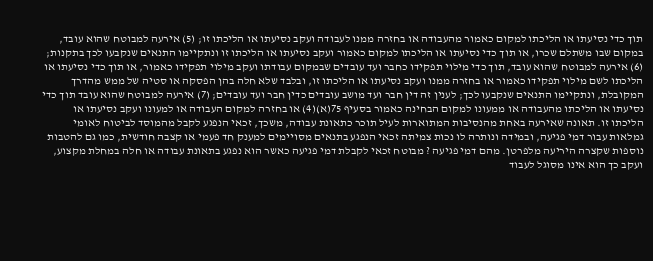תוך כדי נסיעתו או הליכתו למקום כאמור מהעבודה או בחזרה ממנו לעבודה ועקב נסיעתו או הליכתו זו; (5) אירעה למבוטח שהוא עובד, במקום שבו משתלם שכרו, או תוך כדי נסיעתו או הליכתו למקום כאמור ועקב נסיעתו או הליכתו זו ונתקיימו התנאים שנקבעו לכך בתקנות; (6) אירעה למבוטח שהוא עובד, תוך כדי מילוי תפקידו כחבר ועד עובדים שבמקום עבודתו ועקב מילוי תפקידו כאמור, או תוך כדי נסיעתו או הליכתו לשם מילוי תפקידו כאמור או בחזרה ממנו ועקב נסיעתו או הליכתו זו, ובלבד שלא חלה בהן הפסקה או סטיה של ממש מהדרך המקובלת, ונתקיימו התנאים שנקבעו לכך; לענין זה דין חבר ועד מושב עובדים כדין חבר ועד עובדים; (7) אירעה למבוטח שהוא עובד תוך כדי נסיעתו או הליכתו מהעבודה או ממעונו למקום הבחינה כאמור בסעיף 75(א)(4) או בחזרה למקום העבודה או למעונו ועקב נסיעתו או הליכתו זו. תאונה שאירעה באחת מהנסיבות המתוארות לעיל תוכר כתאונת עבודה, משכך, זכאי הנפגע לקבל מהמוסד לביטוח לאומי גמלאות עבור דמי פגיעה, ובמידה ונותרה לו נכות צמיתה זכאי הנפגע בתנאים מסויימים למענק חד פעמי או קצבה חודשית, כמו גם להטבות נוספות שקצרה היריעה מלפרטן. מהם דמי פגיעה ? מבוטח זכאי לקבלת דמי פגיעה כאשר הוא נפגע בתאונת עבודה או חלה במחלת מקצוע, ועקב כך הוא אינו מסוגל לעבוד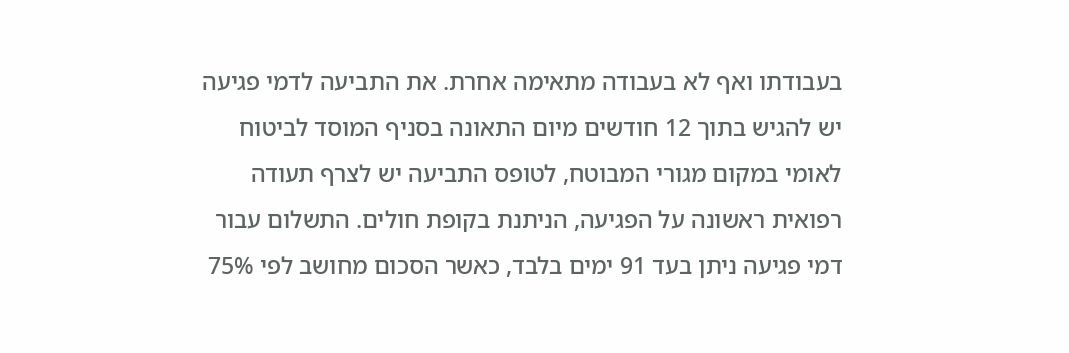בעבודתו ואף לא בעבודה מתאימה אחרת. את התביעה לדמי פגיעה יש להגיש בתוך 12 חודשים מיום התאונה בסניף המוסד לביטוח לאומי במקום מגורי המבוטח, לטופס התביעה יש לצרף תעודה רפואית ראשונה על הפגיעה, הניתנת בקופת חולים. התשלום עבור דמי פגיעה ניתן בעד 91 ימים בלבד, כאשר הסכום מחושב לפי 75%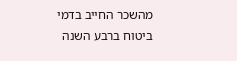מהשכר החייב בדמי ביטוח ברבע השנה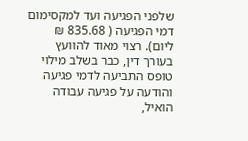שלפני הפגיעה ועד למקסימום דמי הפגיעה ( 835.68 ₪ ליום). רצוי מאוד להוועץ בעורך דין, כבר בשלב מילוי טופס התביעה לדמי פגיעה והודעה על פגיעה עבודה הואיל,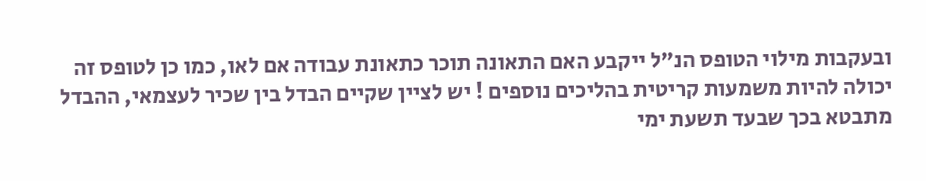ובעקבות מילוי הטופס הנ"ל ייקבע האם התאונה תוכר כתאונת עבודה אם לאו, כמו כן לטופס זה יכולה להיות משמעות קריטית בהליכים נוספים ! יש לציין שקיים הבדל בין שכיר לעצמאי, ההבדל מתבטא בכך שבעד תשעת ימי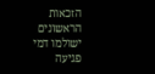הזכאות הראשונים ישולמו דמי פגיעה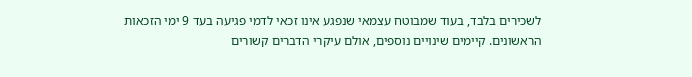לשכירים בלבד, בעוד שמבוטח עצמאי שנפגע אינו זכאי לדמי פגיעה בעד 9 ימי הזכאות הראשונים. קיימים שינויים נוספים, אולם עיקרי הדברים קשורים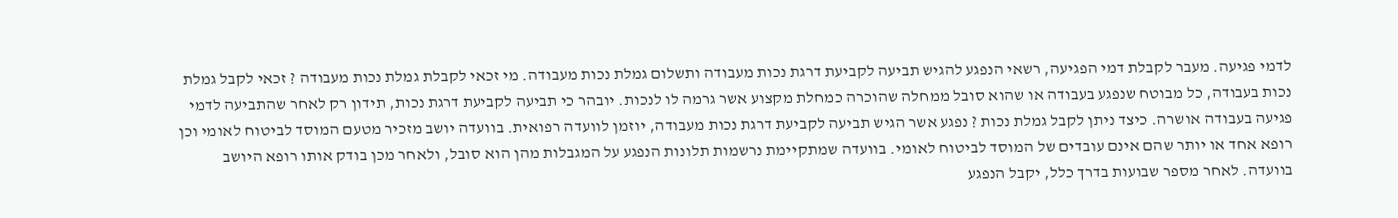לדמי פגיעה. מעבר לקבלת דמי הפגיעה, רשאי הנפגע להגיש תביעה לקביעת דרגת נכות מעבודה ותשלום גמלת נכות מעבודה. מי זכאי לקבלת גמלת נכות מעבודה ? זכאי לקבל גמלת נכות בעבודה, כל מבוטח שנפגע בעבודה או שהוא סובל ממחלה שהוכרה כמחלת מקצוע אשר גרמה לו לנכות. יובהר כי תביעה לקביעת דרגת נכות, תידון רק לאחר שהתביעה לדמי פגיעה בעבודה אושרה. כיצד ניתן לקבל גמלת נכות ? נפגע אשר הגיש תביעה לקביעת דרגת נכות מעבודה, יוזמן לוועדה רפואית. בוועדה יושב מזכיר מטעם המוסד לביטוח לאומי וכן רופא אחד או יותר שהם אינם עובדים של המוסד לביטוח לאומי. בוועדה שמתקיימת נרשמות תלונות הנפגע על המגבלות מהן הוא סובל, ולאחר מכן בודק אותו רופא היושב בוועדה. לאחר מספר שבועות בדרך כלל, יקבל הנפגע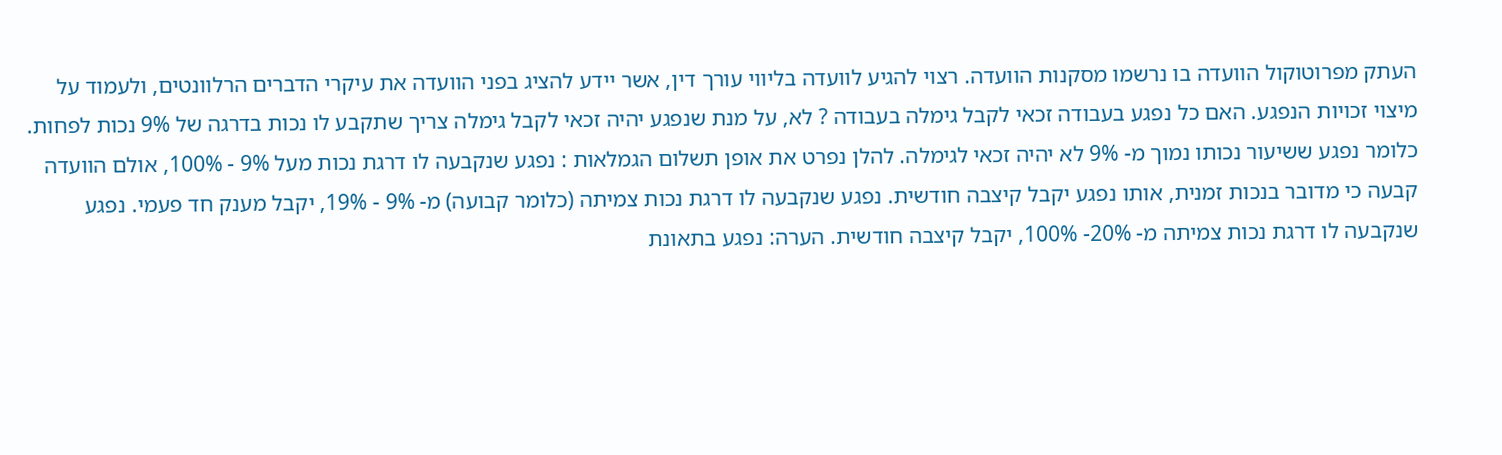העתק מפרוטוקול הוועדה בו נרשמו מסקנות הוועדה. רצוי להגיע לוועדה בליווי עורך דין, אשר יידע להציג בפני הוועדה את עיקרי הדברים הרלוונטים, ולעמוד על מיצוי זכויות הנפגע. האם כל נפגע בעבודה זכאי לקבל גימלה בעבודה ? לא, על מנת שנפגע יהיה זכאי לקבל גימלה צריך שתקבע לו נכות בדרגה של 9% נכות לפחות. כלומר נפגע ששיעור נכותו נמוך מ- 9% לא יהיה זכאי לגימלה. להלן נפרט את אופן תשלום הגמלאות : נפגע שנקבעה לו דרגת נכות מעל 9% - 100%, אולם הוועדה קבעה כי מדובר בנכות זמנית, אותו נפגע יקבל קיצבה חודשית. נפגע שנקבעה לו דרגת נכות צמיתה (כלומר קבועה) מ- 9% - 19%, יקבל מענק חד פעמי. נפגע שנקבעה לו דרגת נכות צמיתה מ- 20%- 100%, יקבל קיצבה חודשית. הערה: נפגע בתאונת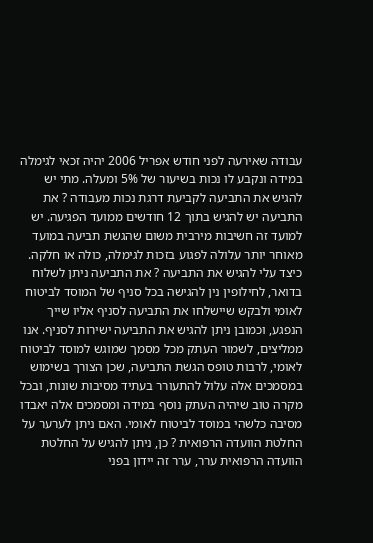עבודה שאירעה לפני חודש אפריל 2006 יהיה זכאי לגימלה במידה ונקבע לו נכות בשיעור של 5% ומעלה. מתי יש להגיש את התביעה לקביעת דרגת נכות מעבודה ? את התביעה יש להגיש בתוך 12 חודשים ממועד הפגיעה. יש למועד זה חשיבות מירבית משום שהגשת תביעה במועד מאוחר יותר עלולה לפגוע בזכות לגימלה, כולה או חלקה. כיצד עלי להגיש את התביעה ? את התביעה ניתן לשלוח בדואר, לחילופין נין להגישה בכל סניף של המוסד לביטוח לאומי ולבקש שיישלחו את התביעה לסניף אליו שייך הנפגע, וכמובן ניתן להגיש את התביעה ישירות לסניף. אנו ממליצים, לשמור העתק מכל מסמך שמוגש למוסד לביטוח לאומי, לרבות טופס הגשת התביעה, שכן הצורך בשימוש במסמכים אלה עלול להתעורר בעתיד מסיבות שונות, ובכל מקרה טוב שיהיה העתק נוסף במידה ומסמכים אלה יאבדו מסיבה כלשהי במוסד לביטוח לאומי. האם ניתן לערער על החלטת הוועדה הרפואית ? כן, ניתן להגיש על החלטת הוועדה הרפואית ערר, ערר זה יידון בפני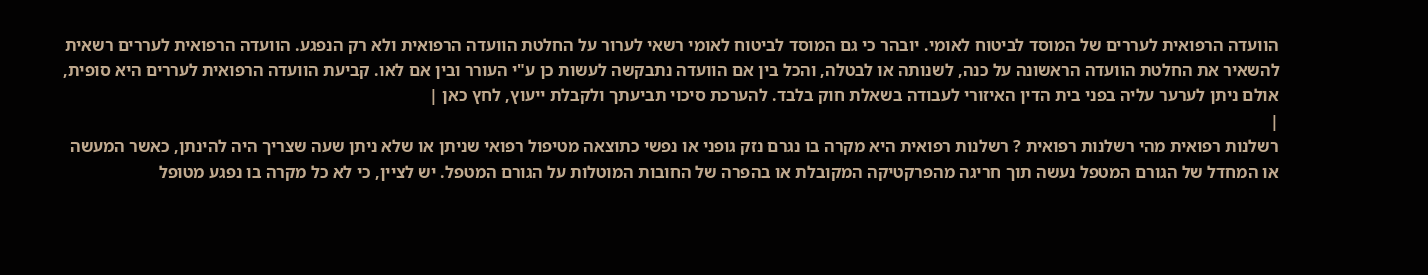הוועדה הרפואית לעררים של המוסד לביטוח לאומי. יובהר כי גם המוסד לביטוח לאומי רשאי לערור על החלטת הוועדה הרפואית ולא רק הנפגע. הוועדה הרפואית לעררים רשאית להשאיר את החלטת הוועדה הראשונה על כנה, לשנותה או לבטלה, והכל בין אם הוועדה נתבקשה לעשות כן ע"י העורר ובין אם לאו. קביעת הוועדה הרפואית לעררים היא סופית, אולם ניתן לערער עליה בפני בית הדין האיזורי לעבודה בשאלת חוק בלבד. להערכת סיכוי תביעתך ולקבלת ייעוץ, לחץ כאן |
|
רשלנות רפואית מהי רשלנות רפואית ? רשלנות רפואית היא מקרה בו נגרם נזק גופני או נפשי כתוצאה מטיפול רפואי שניתן או שלא ניתן שעה שצריך היה להינתן, כאשר המעשה או המחדל של הגורם המטפל נעשה תוך חריגה מהפרקטיקה המקובלת או בהפרה של החובות המוטלות על הגורם המטפל. יש לציין, כי לא כל מקרה בו נפגע מטופל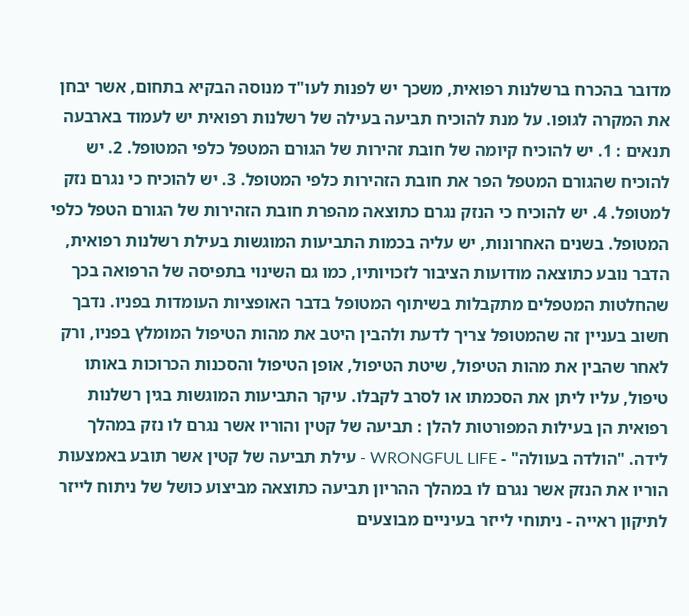מדובר בהכרח ברשלנות רפואית, משכך יש לפנות לעו"ד מנוסה הבקיא בתחום, אשר יבחן את המקרה לגופו. על מנת להוכיח תביעה בעילה של רשלנות רפואית יש לעמוד בארבעה תנאים : 1. יש להוכיח קיומה של חובת זהירות של הגורם המטפל כלפי המטופל. 2. יש להוכיח שהגורם המטפל הפר את חובת הזהירות כלפי המטופל. 3. יש להוכיח כי נגרם נזק למטופל. 4. יש להוכיח כי הנזק נגרם כתוצאה מהפרת חובת הזהירות של הגורם הטפל כלפי המטופל. בשנים האחרונות, יש עליה בכמות התביעות המוגשות בעילת רשלנות רפואית, הדבר נובע כתוצאה מודועות הציבור לזכויותיו, כמו גם השינוי בתפיסה של הרפואה בכך שהחלטות המטפלים מתקבלות בשיתוף המטופל בדבר האופציות העומדות בפניו. נדבך חשוב בעניין זה שהמטופל צריך לדעת ולהבין היטב את מהות הטיפול המומלץ בפניו, ורק לאחר שהבין את מהות הטיפול, שיטת הטיפול, אופן הטיפול והסכנות הכרוכות באותו טיפול, עליו ליתן את הסכמתו או לסרב לקבלו. עיקר התביעות המוגשות בגין רשלנות רפואית הן בעילות המפורטות להלן : תביעה של קטין והוריו אשר נגרם לו נזק במהלך לידה. "הולדה בעוולה" - WRONGFUL LIFE - עילת תביעה של קטין אשר תובע באמצעות הוריו את הנזק אשר נגרם לו במהלך ההריון תביעה כתוצאה מביצוע כושל של ניתוח לייזר לתיקון ראייה - ניתוחי לייזר בעיניים מבוצעים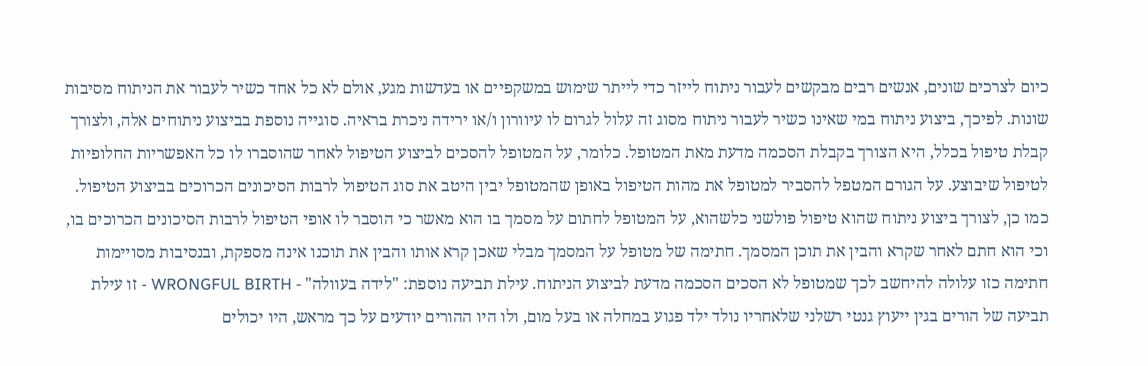כיום לצרכים שונים, אנשים רבים מבקשים לעבור ניתוח לייזר כדי לייתר שימוש במשקפיים או בעדשות מגע, אולם לא כל אחד כשיר לעבור את הניתוח מסיבות שונות. לפיכך, ביצוע ניתוח במי שאינו כשיר לעבור ניתוח מסוג זה עלול לגרום לו עיוורון ו/או ירידה ניכרת בראיה. סוגייה נוספת בביצוע ניתוחים אלה, ולצורך קבלת טיפול בכלל, היא הצורך בקבלת הסכמה מדעת מאת המטופל. כלומר, על המטופל להסכים לביצוע הטיפול לאחר שהוסברו לו כל האפשריות החלופיות לטיפול שיבוצע. על הגורם המטפל להסביר למטופל את מהות הטיפול באופן שהמטופל יבין היטב את סוג הטיפול לרבות הסיכונים הכרוכים בביצוע הטיפול. כמו כן, לצורך ביצוע ניתוח שהוא טיפול פולשני כלשהוא, על המטופל לחתום על מסמך בו הוא מאשר כי הוסבר לו אופי הטיפול לרבות הסיכונים הכרוכים בו, וכי הוא חתם לאחר שקרא והבין את תוכן המסמך. חתימה של מטופל על המסמך מבלי שאכן קרא אותו והבין את תוכנו אינה מספקת, ובנסיבות מסויימות חתימה כזו עלולה להיחשב לכך שמטופל לא הסכים הסכמה מדעת לביצוע הניתוח. עילת תביעה נוספת: "לידה בעוולה" - WRONGFUL BIRTH - זו עילת תביעה של הורים בגין ייעוץ גנטי רשלני שלאחריו נולד ילד פגוע במחלה או בעל מום, ולו היו ההורים יודעים על כך מראש, היו יכולים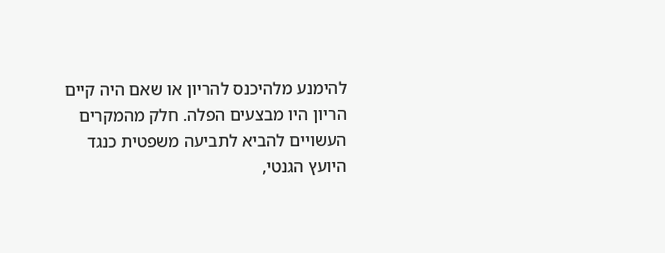להימנע מלהיכנס להריון או שאם היה קיים הריון היו מבצעים הפלה. חלק מהמקרים העשויים להביא לתביעה משפטית כנגד היועץ הגנטי,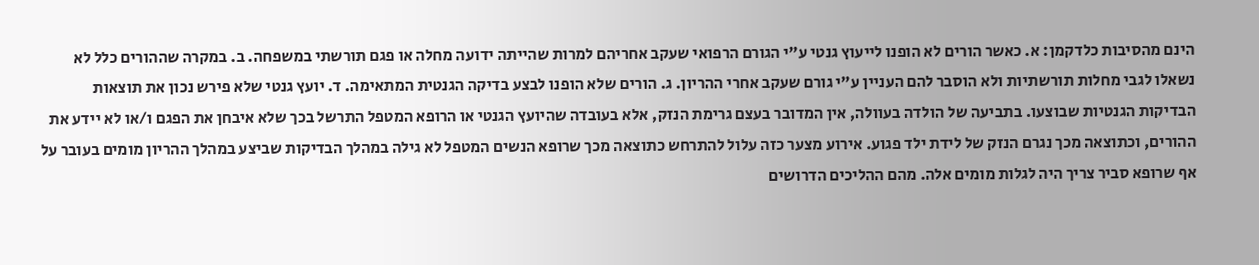הינם מהסיבות כלדקמן: א. כאשר הורים לא הופנו לייעוץ גנטי ע"י הגורם הרפואי שעקב אחריהם למרות שהייתה ידועה מחלה או פגם תורשתי במשפחה. ב. במקרה שההורים כלל לא נשאלו לגבי מחלות תורשתיות ולא הוסבר להם העניין ע"י גורם שעקב אחרי ההריון. ג. הורים שלא הופנו לבצע בדיקה הגנטית המתאימה. ד. יועץ גנטי שלא פירש נכון את תוצאות הבדיקות הגנטיות שבוצעו. בתביעה של הולדה בעוולה, אין המדובר בעצם גרימת הנזק, אלא בעובדה שהיועץ הגנטי או הרופא המטפל התרשל בכך שלא איבחן את הפגם ו/או לא יידע את ההורים, וכתוצאה מכך נגרם הנזק של לידת ילד פגוע. אירוע מצער כזה עלול להתרחש כתוצאה מכך שרופא הנשים המטפל לא גילה במהלך הבדיקות שביצע במהלך ההריון מומים בעובר על אף שרופא סביר צריך היה לגלות מומים אלה. מהם ההליכים הדרושים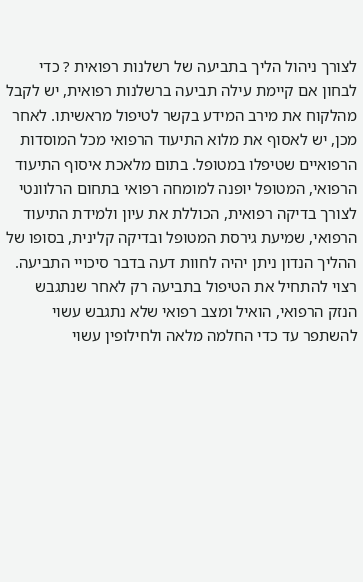לצורך ניהול הליך בתביעה של רשלנות רפואית ? כדי לבחון אם קיימת עילה תביעה ברשלנות רפואית, יש לקבל מהלקוח את מירב המידע בקשר לטיפול מראשיתו. לאחר מכן, יש לאסוף את מלוא התיעוד הרפואי מכל המוסדות הרפואיים שטיפלו במטופל. בתום מלאכת איסוף התיעוד הרפואי, המטופל יופנה למומחה רפואי בתחום הרלוונטי לצורך בדיקה רפואית, הכוללת את עיון ולמידת התיעוד הרפואי, שמיעת גירסת המטופל ובדיקה קלינית, בסופו של ההליך הנדון ניתן יהיה לחוות דעה בדבר סיכויי התביעה. רצוי להתחיל את הטיפול בתביעה רק לאחר שנתגבש הנזק הרפואי, הואיל ומצב רפואי שלא נתגבש עשוי להשתפר עד כדי החלמה מלאה ולחילופין עשוי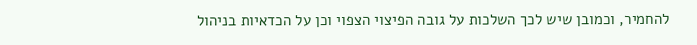להחמיר, וכמובן שיש לכך השלכות על גובה הפיצוי הצפוי וכן על הכדאיות בניהול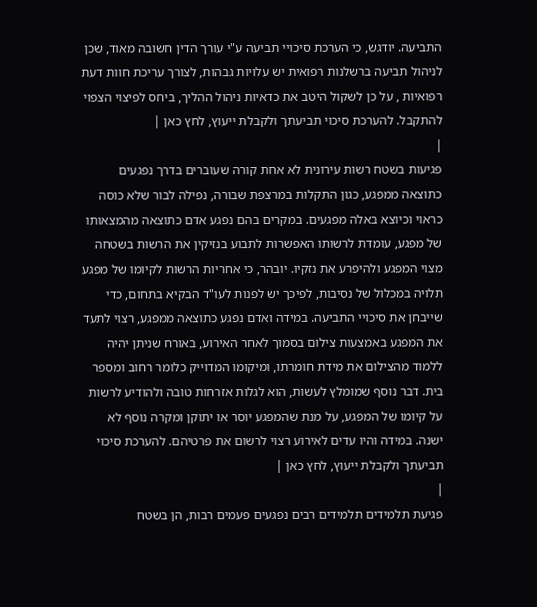התביעה. יודגש, כי הערכת סיכויי תביעה ע"י עורך הדין חשובה מאוד, שכן לניהול תביעה ברשלנות רפואית יש עלויות גבהות, לצורך עריכת חוות דעת רפואיות , על כן לשקול היטב את כדאיות ניהול ההליך, ביחס לפיצוי הצפוי להתקבל. להערכת סיכוי תביעתך ולקבלת ייעוץ, לחץ כאן |
|
פגיעות בשטח רשות עירונית לא אחת קורה שעוברים בדרך נפגעים כתוצאה ממפגע, כגון התקלות במרצפת שבורה, נפילה לבור שלא כוסה כראוי וכיוצא באלה מפגעים. במקרים בהם נפגע אדם כתוצאה מהמצאותו של מפגע, עומדת לרשותו האפשרות לתבוע בנזיקין את הרשות בשטחה מצוי המפגע ולהיפרע את נזקיו. יובהר, כי אחריות הרשות לקיומו של מפגע תלויה במכלול של נסיבות, לפיכך יש לפנות לעו"ד הבקיא בתחום, כדי שייבחן את סיכויי התביעה. במידה ואדם נפגע כתוצאה ממפגע, רצוי לתעד את המפגע באמצעות צילום בסמוך לאחר האירוע, באורח שניתן יהיה ללמוד מהצילום את מידת חומרתו, ומיקומו המדוייק כלומר רחוב ומספר בית. דבר נוסף שמומלץ לעשות, הוא לגלות אזרחות טובה ולהודיע לרשות על קיומו של המפגע, על מנת שהמפגע יוסר או יתוקן ומקרה נוסף לא ישנה. במידה והיו עדים לאירוע רצוי לרשום את פרטיהם. להערכת סיכוי תביעתך ולקבלת ייעוץ, לחץ כאן |
|
פגיעת תלמידים תלמידים רבים נפגעים פעמים רבות, הן בשטח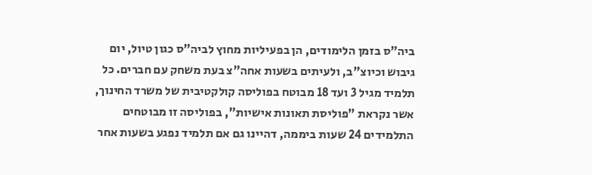ביה"ס בזמן הלימודים, הן בפעיליות מחוץ לביה"ס כגון טיול, יום גיבוש וכיוצ"ב, ולעיתים בשעות אחה"צ בעת משחק עם חברים. כל תלמיד מגיל 3 ועד 18 מבוטח בפוליסה קולקטיבית של משרד החינוך, אשר נקראת "פוליסת תאונות אישיות", בפוליסה זו מבוטחים התלמידים 24 שעות ביממה, דהיינו גם אם תלמיד נפגע בשעות אחר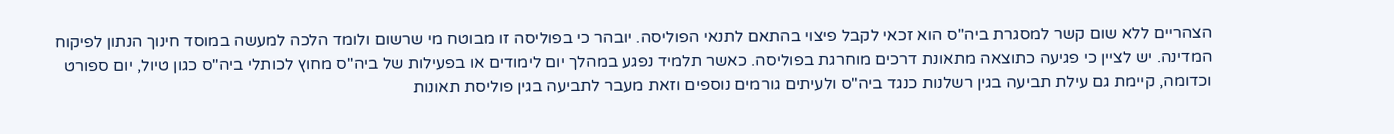הצהריים ללא שום קשר למסגרת ביה"ס הוא זכאי לקבל פיצוי בהתאם לתנאי הפוליסה. יובהר כי בפוליסה זו מבוטח מי שרשום ולומד הלכה למעשה במוסד חינוך הנתון לפיקוח המדינה. יש לציין כי פגיעה כתוצאה מתאונת דרכים מוחרגת בפוליסה. כאשר תלמיד נפגע במהלך יום לימודים או בפעילות של ביה"ס מחוץ לכותלי ביה"ס כגון טיול, יום ספורט וכדומה, קיימת גם עילת תביעה בגין רשלנות כנגד ביה"ס ולעיתים גורמים נוספים וזאת מעבר לתביעה בגין פוליסת תאונות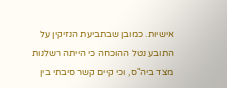אישיות. כמובן שבתביעת הנזיקין על התובע נטל ההוכחה כי הייתה רשלנות מצד ביה"ס, וכי קיים קשר סיבתי בין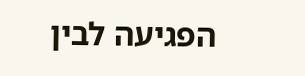הפגיעה לבין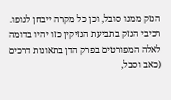הנזק ממנו סובל, וכן כל מקרה ייבחן לגופו. רכיבי הנזק בתביעת הנזיקין כזו יהיו בדומה לאלה המפורטים בפרק הדן בתאונות דרכים (כאב וסבל,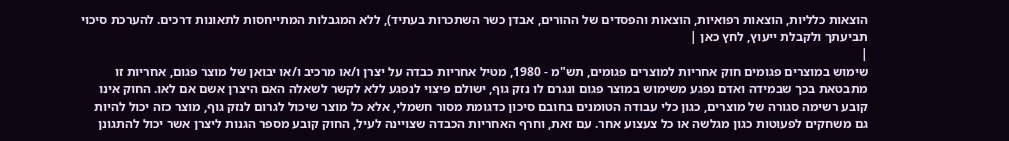הוצאות כלליות, הוצאות רפואיות, הוצאות והפסדים של ההורים, אבדן כשר השתכרות בעתיד), ללא המגבלות המתייחסות לתאונות דרכים. להערכת סיכוי תביעתך ולקבלת ייעוץ, לחץ כאן |
|
שימוש במוצרים פגומים חוק אחריות למוצרים פגומים, תש"מ - 1980, מטיל אחריות כבדה על יצרן ו/או מרכיב ו/או יבואן של מוצר פגום, אחריות זו מתבטאת בכך שבמידה ואדם נפגע משימוש במוצר פגום ונגרם לו נזק גוף, ישולם פיצוי לנפגע ללא לקשר לשאלה האם היצרן אשם אם לאו. החוק אינו קובע רשימה סגורה של מוצרים, כגון כלי עבודה הטומנים בחובם סיכון כדגומת מסור חשמלי, אלא כל מוצר שיכול לגרום לנזק גוף, מוצר כזה יכול להיות גם משחקים לפעוטות כגון מגלשה או כל צעצוע אחר. עם זאת, וחרף האחריות הכבדה שצויינה לעיל, החוק קובע מספר הגנות ליצרן אשר יכול להתגונן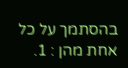בהסתמך על כל אחת מהן : 1.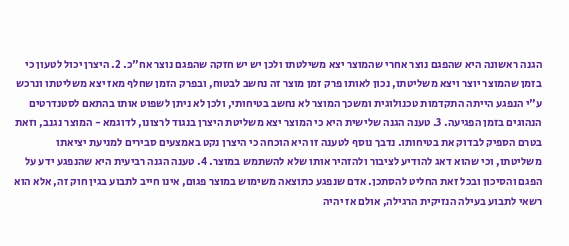הגנה ראשונה היא שהפגם נוצר אחרי שהמוצר יצא משילטתו ולכן יש יש חזקה שהפגם נוצר אח"כ. 2. היצרן יכול לטעון כי בזמן שהמוצר יוצר ויצא משליטתו, נכון לאותו פרק זמן מוצר זה נחשב לבטוח, ובפרק הזמן שחלף מאז יצא משליטתו ונרכש ע"י הנפגע הייתה התקדמות טכנולוגית ומשכך המוצר לא נחשב בטיחותי, ולכן לא ניתן לשפוט אותו בהתאם לסטנדרטים הנהוגים בזמן הפגיעה. 3. טענה הגנה שלישית היא כי המוצר יצא משליטת היצרן בנגוד לרצונו, לדוגמא - המוצר נגנב, וזאת בטרם הספיק לבדוק את בטיחותו. נדבך נוסף לטענה זו היא הוכחה כי היצרן נקט באמצעים סבירים למניעת יציאתו משליטתו, וכי שהוא דאג להודיע לציבור ולהזהיר אותו שלא להשתמש במוצר. 4. טענה הגנה רביעית היא שהנפגע ידע על הפגם והסיכון ובכל זאת החליט להסתכן. אדם שנפגע כתוצאה משימוש במוצר פגום, אינו חייב לתבוע בגין חוק זה, אלא הוא רשאי לתבוע בעילה הנזיקית הרגילה, אולם אז יהיה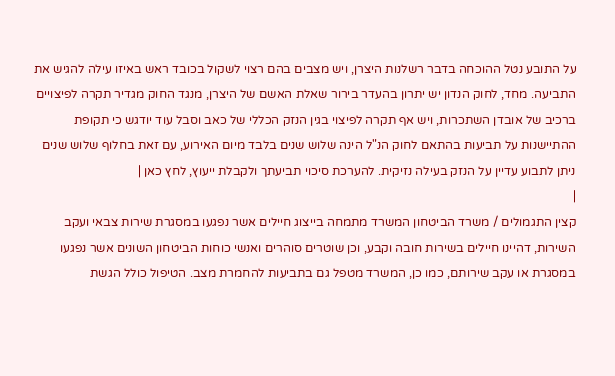על התובע נטל ההוכחה בדבר רשלנות היצרן, ויש מצבים בהם רצוי לשקול בכובד ראש באיזו עילה להגיש את התביעה. מחד, לחוק הנדון יש יתרון בהעדר בירור שאלת האשם של היצרן, מנגד החוק מגדיר תקרה לפיצויים ברכיב של אובדן השתכרות, ויש אף תקרה לפיצוי בגין הנזק הכללי של כאב וסבל עוד יודגש כי תקופת ההתיישנות על תביעות בהתאם לחוק הנ"ל הינה שלוש שנים בלבד מיום האירוע, עם זאת בחלוף שלוש שנים ניתן לתבוע עדיין על הנזק בעילה נזיקית. להערכת סיכוי תביעתך ולקבלת ייעוץ, לחץ כאן |
|
קצין התגמולים / משרד הביטחון המשרד מתמחה בייצוג חיילים אשר נפגעו במסגרת שירות צבאי ועקב השירות, דהיינו חיילים בשירות חובה וקבע, וכן שוטרים סוהרים ואנשי כוחות הביטחון השונים אשר נפגעו במסגרת או עקב שירותם, כמו כן, המשרד מטפל גם בתביעות להחמרת מצב. הטיפול כולל הגשת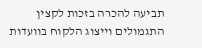תביעה להכרה בזכות לקצין התגמולים וייצוג הלקוח בוועדות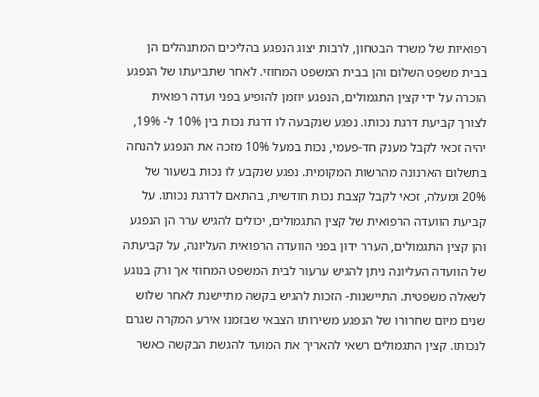רפואיות של משרד הבטחון, לרבות יצוג הנפגע בהליכים המתנהלים הן בבית משפט השלום והן בבית המשפט המחוזי. לאחר שתביעתו של הנפגע הוכרה על ידי קצין התגמולים, הנפגע יוזמן להופיע בפני ועדה רפואית לצורך קביעת דרגת נכותו. נפגע שנקבעה לו דרגת נכות בין 10% ל- 19%, יהיה זכאי לקבל מענק חד-פעמי, נכות במעל 10% מזכה את הנפגע להנחה בתשלום הארנונה מהרשות המקומית. נפגע שנקבע לו נכות בשעור של 20% ומעלה, זכאי לקבל קצבת נכות חודשית, בהתאם לדרגת נכותו. על קביעת הוועדה הרפואית של קצין התגמולים, יכולים להגיש ערר הן הנפגע והן קצין התגמולים, הערר ידון בפני הוועדה הרפואית העליונה, על קביעתה של הוועדה העליונה ניתן להגיש ערעור לבית המשפט המחוזי אך ורק בנוגע לשאלה משפטית. התיישנות- הזכות להגיש בקשה מתיישנת לאחר שלוש שנים מיום שחרורו של הנפגע משירותו הצבאי שבזמנו אירע המקרה שגרם לנכותו. קצין התגמולים רשאי להאריך את המועד להגשת הבקשה כאשר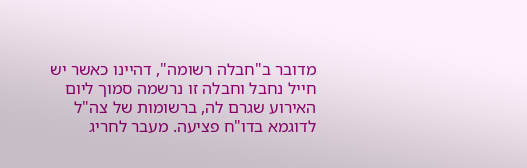מדובר ב"חבלה רשומה", דהיינו כאשר יש חייל נחבל וחבלה זו נרשמה סמוך ליום האירוע שגרם לה, ברשומות של צה"ל לדוגמא בדו"ח פציעה. מעבר לחריג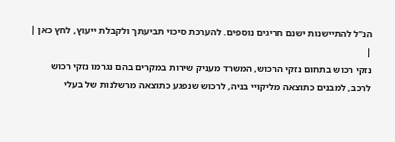הנ"ל להתיישנות ישנם חריגים נוספים. להערכת סיכוי תביעתך ולקבלת ייעוץ, לחץ כאן |
|
נזקי רכוש בתחום נזקי הרכוש, המשרד מעניק שירות במקרים בהם נגרמו נזקי רכוש לרכב, למבנים כתוצאה מליקויי בניה, לרכוש שנפגע כתוצאה מרשלנות של בעלי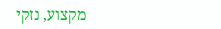מקצוע, נזקי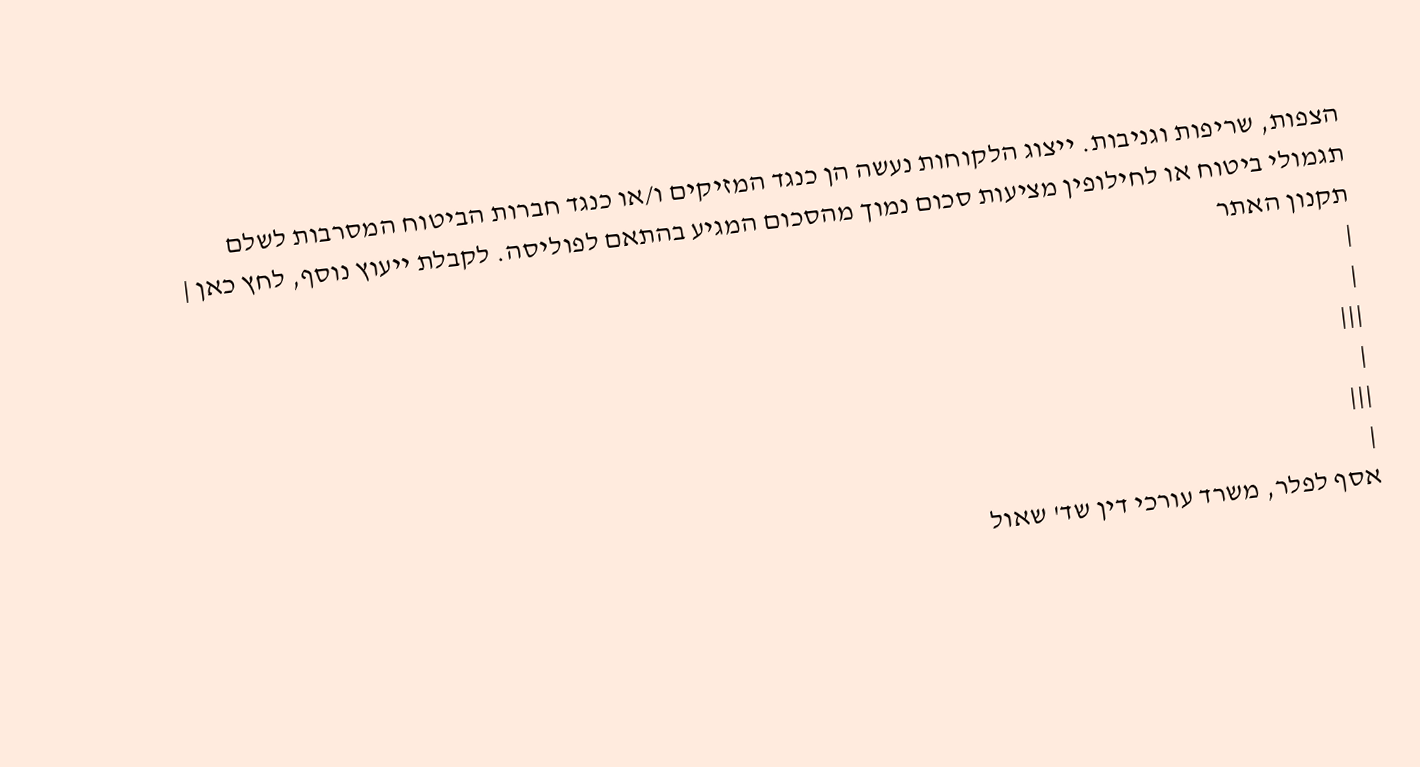הצפות, שריפות וגניבות. ייצוג הלקוחות נעשה הן כנגד המזיקים ו/או כנגד חברות הביטוח המסרבות לשלם תגמולי ביטוח או לחילופין מציעות סכום נמוך מהסכום המגיע בהתאם לפוליסה. לקבלת ייעוץ נוסף, לחץ כאן |
תקנון האתר
|
|
|||
|
|||
|
אסף לפלר, משרד עורכי דין שד' שאול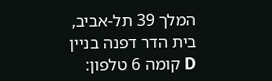המלך 39 תל-אביב, בית הדר דפנה בניין D קומה 6 טלפון: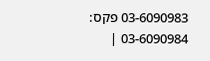03-6090983 פקס: 03-6090984 |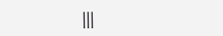|||